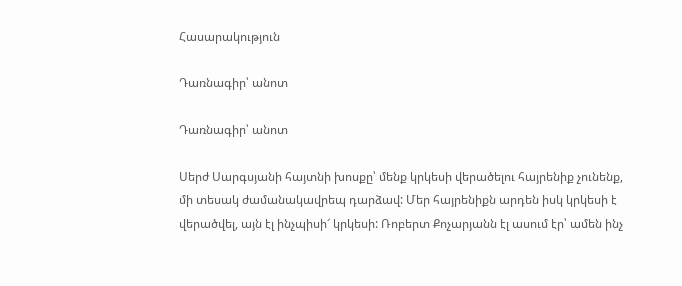Հասարակություն

Դառնագիր՝ անոտ

Դառնագիր՝ անոտ

Սերժ Սարգսյանի հայտնի խոսքը՝ մենք կրկեսի վերածելու հայրենիք չունենք, մի տեսակ ժամանակավրեպ դարձավ: Մեր հայրենիքն արդեն իսկ կրկեսի է վերածվել, այն էլ ինչպիսի՜ կրկեսի: Ռոբերտ Քոչարյանն էլ ասում էր՝ ամեն ինչ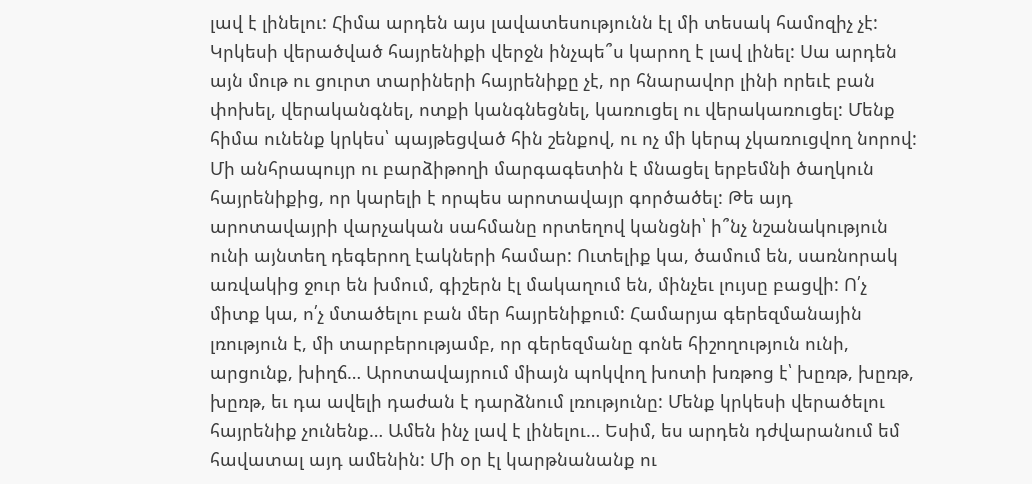լավ է լինելու: Հիմա արդեն այս լավատեսությունն էլ մի տեսակ համոզիչ չէ: Կրկեսի վերածված հայրենիքի վերջն ինչպե՞ս կարող է լավ լինել: Սա արդեն այն մութ ու ցուրտ տարիների հայրենիքը չէ, որ հնարավոր լինի որեւէ բան փոխել, վերականգնել, ոտքի կանգնեցնել, կառուցել ու վերակառուցել: Մենք հիմա ունենք կրկես՝ պայթեցված հին շենքով, ու ոչ մի կերպ չկառուցվող նորով: Մի անհրապույր ու բարձիթողի մարգագետին է մնացել երբեմնի ծաղկուն հայրենիքից, որ կարելի է որպես արոտավայր գործածել: Թե այդ արոտավայրի վարչական սահմանը որտեղով կանցնի՝ ի՞նչ նշանակություն ունի այնտեղ դեգերող էակների համար: Ուտելիք կա, ծամում են, սառնորակ առվակից ջուր են խմում, գիշերն էլ մակաղում են, մինչեւ լույսը բացվի: Ո՛չ միտք կա, ո՛չ մտածելու բան մեր հայրենիքում: Համարյա գերեզմանային լռություն է, մի տարբերությամբ, որ գերեզմանը գոնե հիշողություն ունի, արցունք, խիղճ… Արոտավայրում միայն պոկվող խոտի խռթոց է՝ խըռթ, խըռթ, խըռթ, եւ դա ավելի դաժան է դարձնում լռությունը: Մենք կրկեսի վերածելու հայրենիք չունենք… Ամեն ինչ լավ է լինելու… Եսիմ, ես արդեն դժվարանում եմ հավատալ այդ ամենին: Մի օր էլ կարթնանանք ու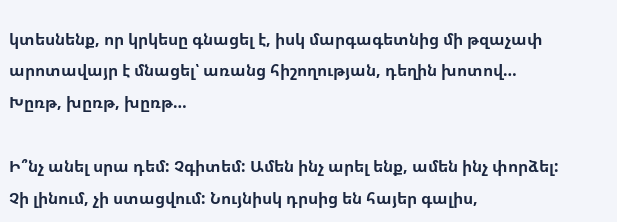կտեսնենք, որ կրկեսը գնացել է, իսկ մարգագետնից մի թզաչափ արոտավայր է մնացել՝ առանց հիշողության, դեղին խոտով… Խըռթ, խըռթ, խըռթ…

Ի՞նչ անել սրա դեմ: Չգիտեմ: Ամեն ինչ արել ենք, ամեն ինչ փորձել: Չի լինում, չի ստացվում: Նույնիսկ դրսից են հայեր գալիս,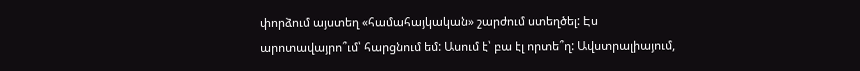փորձում այստեղ «համահայկական» շարժում ստեղծել: Էս արոտավայրո՞ւմ՝ հարցնում եմ: Ասում է՝ բա էլ որտե՞ղ: Ավստրալիայում,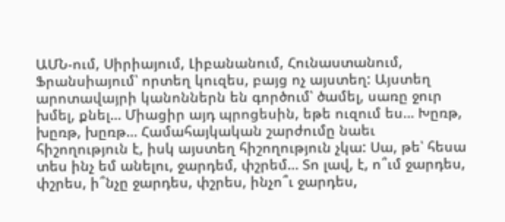ԱՄՆ-ում, Սիրիայում, Լիբանանում, Հունաստանում, Ֆրանսիայում՝ որտեղ կուզես, բայց ոչ այստեղ: Այստեղ արոտավայրի կանոններն են գործում՝ ծամել, սառը ջուր խմել, քնել… Միացիր այդ պրոցեսին, եթե ուզում ես… Խըռթ, խըռթ, խըռթ… Համահայկական շարժումը նաեւ հիշողություն է, իսկ այստեղ հիշողություն չկա: Սա, թե՝ հեսա տես ինչ եմ անելու, ջարդեմ, փշրեմ… Տո լավ, է, ո՞ւմ ջարդես, փշրես, ի՞նչը ջարդես, փշրես, ինչո՞ւ ջարդես,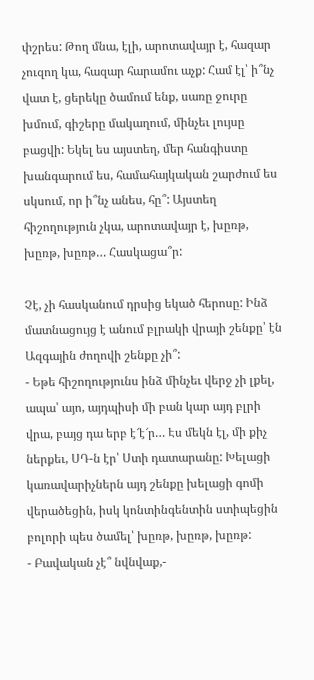փշրես: Թող մնա, էլի, արոտավայր է, հազար չուզող կա, հազար հարամու աչք: Համ էլ՝ ի՞նչ վատ է, ցերեկը ծամում ենք, սառը ջուրը խմում, գիշերը մակաղում, մինչեւ լույսը բացվի: Եկել ես այստեղ, մեր հանգիստը խանգարում ես, համահայկական շարժում ես սկսում, որ ի՞նչ անես, հը՞: Այստեղ հիշողություն չկա, արոտավայր է, խըռթ, խըռթ, խըռթ… Հասկացա՞ր:

Չէ, չի հասկանում դրսից եկած հերոսը: Ինձ մատնացույց է անում բլրակի վրայի շենքը՝ էն Ազգային ժողովի շենքը չի՞:
- Եթե հիշողությունս ինձ մինչեւ վերջ չի լքել, ապա՝ այո, այդպիսի մի բան կար այդ բլրի վրա, բայց դա երբ է՜է՜ր… Էս մեկն էլ, մի քիչ ներքեւ, ՍԴ-ն էր՝ Ստի դատարանը: Խելացի կառավարիչներն այդ շենքը խելացի գոմի վերածեցին, իսկ կոնտինգենտին ստիպեցին բոլորի պես ծամել՝ խըռթ, խըռթ, խըռթ:
- Բավական չէ՞ նվնվաք,-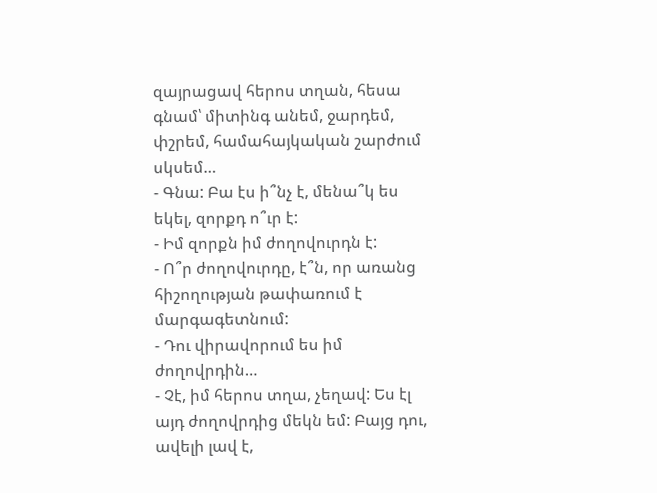զայրացավ հերոս տղան, հեսա գնամ՝ միտինգ անեմ, ջարդեմ, փշրեմ, համահայկական շարժում սկսեմ…
- Գնա: Բա էս ի՞նչ է, մենա՞կ ես եկել, զորքդ ո՞ւր է:
- Իմ զորքն իմ ժողովուրդն է:
- Ո՞ր ժողովուրդը, է՞ն, որ առանց հիշողության թափառում է մարգագետնում:
- Դու վիրավորում ես իմ ժողովրդին…
- Չէ, իմ հերոս տղա, չեղավ: Ես էլ այդ ժողովրդից մեկն եմ: Բայց դու, ավելի լավ է,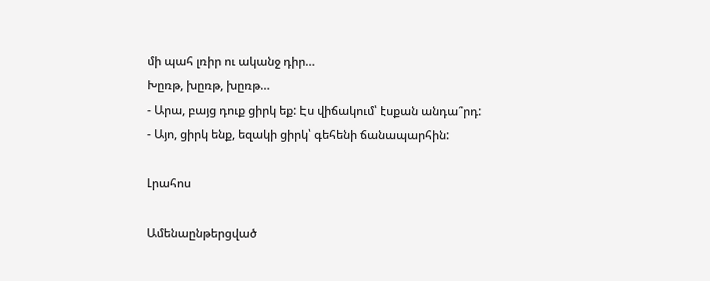մի պահ լռիր ու ականջ դիր…
Խըռթ, խըռթ, խըռթ…
- Արա, բայց դուք ցիրկ եք: Էս վիճակում՝ էսքան անդա՞րդ:
- Այո, ցիրկ ենք, եզակի ցիրկ՝ գեհենի ճանապարհին:

Լրահոս

Ամենաընթերցված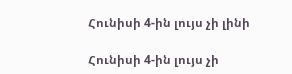Հունիսի 4-ին լույս չի լինի

Հունիսի 4-ին լույս չի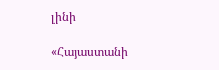լինի

«Հայաստանի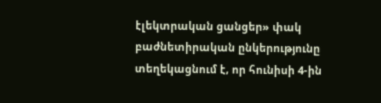էլեկտրական ցանցեր» փակ բաժնետիրական ընկերությունը տեղեկացնում է, որ հունիսի 4-ին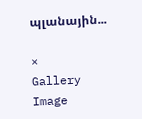պլանային...

×
Gallery Image